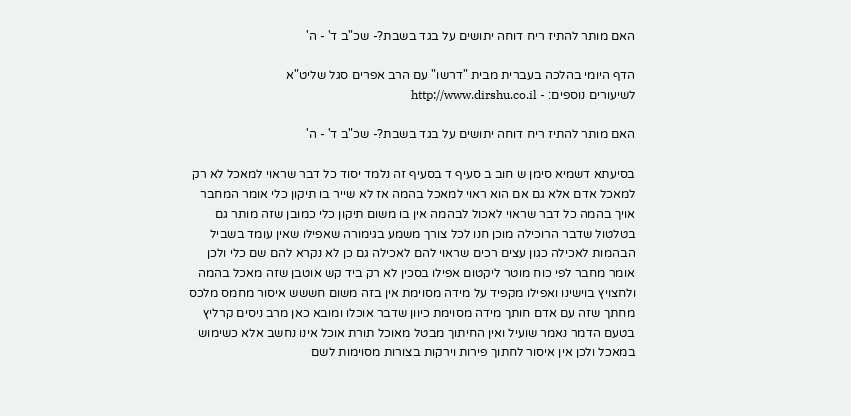האם מותר להתיז ריח דוחה יתושים על בגד בשבת?- שכ"ב ד' - ה'

הדף היומי בהלכה בעברית מבית "דרשו" עם הרב אפרים סגל שליט"א
לשיעורים נוספים: - http://www.dirshu.co.il

האם מותר להתיז ריח דוחה יתושים על בגד בשבת?- שכ"ב ד' - ה'

בסיעתא דשמיא סימן ש חוב ב סעיף ד בסעיף זה נלמד יסוד כל דבר שראוי למאכל לא רק למאכל אדם אלא גם אם הוא ראוי למאכל בהמה אז לא שייר בו תיקון כלי אומר המחבר אויך בהמה כל דבר שראוי לאכול לבהמה אין בו משום תיקון כלי כמובן שזה מותר גם בטלטול שדבר הרוכילה מוכן חנו לכל צורך משמע בגימורה שאפילו שאין עומד בשביל הבהמות לאכילה כגון עצים רכים שראוי להם לאכילה גם כן לא נקרא להם שם כלי ולכן אומר מחבר לפי כוח מוטר ליקטום אפילו בסכין לא רק ביד קש אוטבן שזה מאכל בהמה ולחצויץ בוישינו ואפילו מקפיד על מידה מסוימת אין בזה משום חששש איסור מחמס מלכס מחתך שזה עם אדם חותך מידה מסוימת כיוון שדבר אוכלו ומובא כאן מרב ניסים קרליץ בטעם הדמר נאמר שועיל ואין החיתוך מבטל מאוכל תורת אוכל אינו נחשב אלא כשימוש במאכל ולכן אין איסור לחתוך פירות וירקות בצורות מסוימות לשם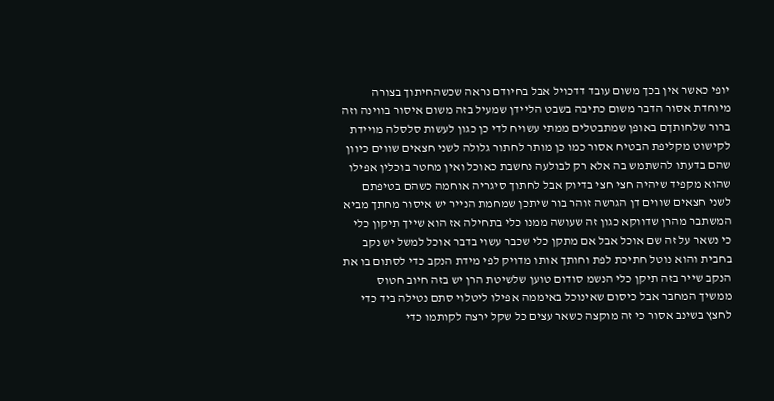יופי כאשר אין בכך משום עובד דדכויל אבל בחיודם נראה שכשהחיתוך בצורה מיוחדת אסור הדבר משום כתיבה בשבט הליידן שמעיל בזה משום איסור בווינה וזה ברור שלחותךם באופן שמתבטלים ממתי עשויח לדי כן כגון לעשות סלסלה מויידת לקישוט מקליפת הבטיח אסור כמו כן מותר לחתור גלולה לשני חצאים שווים כיוון שהם בדעתו להשתמש בה אלא רק לבולעה נחשבת כאוכל ואין מחטר בוכלין אפילו שהוא מקפיד שיהיה חצי חצי בדיוק אבל לחתוך סיגריה אוחמה כשהם בטיפתם לשני חצאים שווים דן הגרשה זוהר בור שיתכן שמחמת הנייר יש איסור מחתך מביא המשתבר מהרן שדווקא כגון זה שעושה ממנו כלי בתחילה אז הוא שייך תיקון כלי כי נשאר על זה שם אוכל אבל אם מתקן כלי שכבר עשוי בדבר אוכל למשל יש נקב בחבית והוא נוטל חתיכת לפת וחותך אותו מדויק לפי מידת הנקב כדי לסתום בו את הנקב שייר בזה תיקן כלי הנשמ סודום טוען שלשיטת הרן יש בזה חיוב חטוס ממשיך המחבר אבל כיסום שאינוכל באיממה אפילו ליטלוי סתם נטילה ביד כדי לחצץ בשינב אסור כי זה מוקצה כשאר עצים כל שקל ירצה לקותמו כדי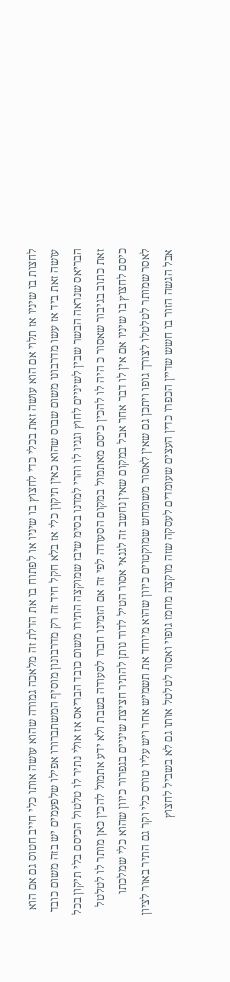לחצות בו שיניו אז תלוי אם הוא עושה זאת בכלי כדי לחצוץ בו שיניו או לפתוח בו את הדלת זה מלאכה גמורה שהוא עושה אותו כלי חייב חטוס גם אם הוא עושה זאת ביד אז עשו מדרבונו משום שבוס שהוא כאין תיקון כלי אז בלא חקל חיד זה רק מדרבונון מוסיף המשתברורו אפילו שלפעמים יש בזה משום כובד הבריאס שנראה הבשר שבין לשיניים לחוץ וגניו לו והרי למדנו בסימ שיבז שמוקצה התירו משום כובד הבריאס אז אולי נתיר לו טלטול הכיסם בלי תיקון בכל זאת כתוב בגיבור שאסור כ היה לו להכין כיסם מאתמול במקום הסעודה לפי זה אם הזמינו חברו לסעודה בשבת ולא ידע אתמול להכין כאן מותר לו לטלטל כיסם לחצוץ בו שיניו אם אין לו דבר אחר אבל במקום שאין נחשב זה לגנאי אסור הטיל לדוד נותן להתיר חציצת שיניים בגפרור כיוון שהוא כלי שמלכתו לאסר שמותר לטלטלו לצורך גופו ויתכן גם שאין לאסור משומחש שמוקטוים כיוון שהוא מיוחד את תשמיש אחר ויש עליו טורס כלי וקר גם התיר באור לציון אבל הגשה הזור בו חשש שדיין הכפרו כדין העצים שעומדים לעסקה שזה מוקצה מחמז גופוי ואסור לטלטל אותו גם לא בשביל לחצוץ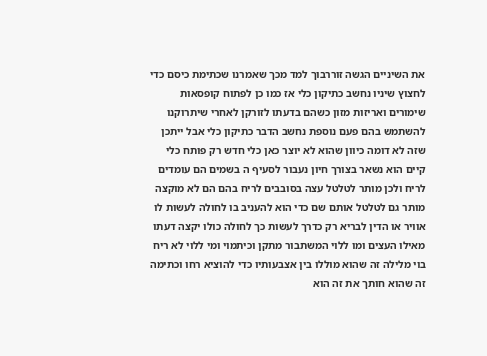את השיניים הגשה זוררבוך למד מכך שאמרנו שכתימת כיסם כדי לחצוץ שיניו נחשב כתיקון כלי אז כמו כן לפתוח קופסאות שימורים ואריזות מזון כשהם בדעתו לזורקן לאחרי שיתרוקנו להשתמש בהם פעם נוספת נחשב הדבר כתיקון כלי אבל ייתכן שזה לא דומה כיוון שהוא לא יוצר כאן כלי חדש רק פותח כלי קיים הוא נשאר בצורך חיון נעבור לסעיף ה בשמים הם עומדים לריח ולכן מותר לטלטל עצה בסובבים לריח בהם הם לא מוקצה מותר גם לטלטל אותם שם כדי הוא להעניב בו לחולה לעשות לו אוויר או הדין לבריא רק כדרך לעשות כך לחולה כולו יקצה דעתו מאילו העצים ומו ללוי המשתבור מתקן וכיתמוי ומי ללוי לא ריח בוי מלילה זה שהוא מוללו בין אצבעותיו כדי להוציא רחו וכתימה זה שהוא חותך את זה הוא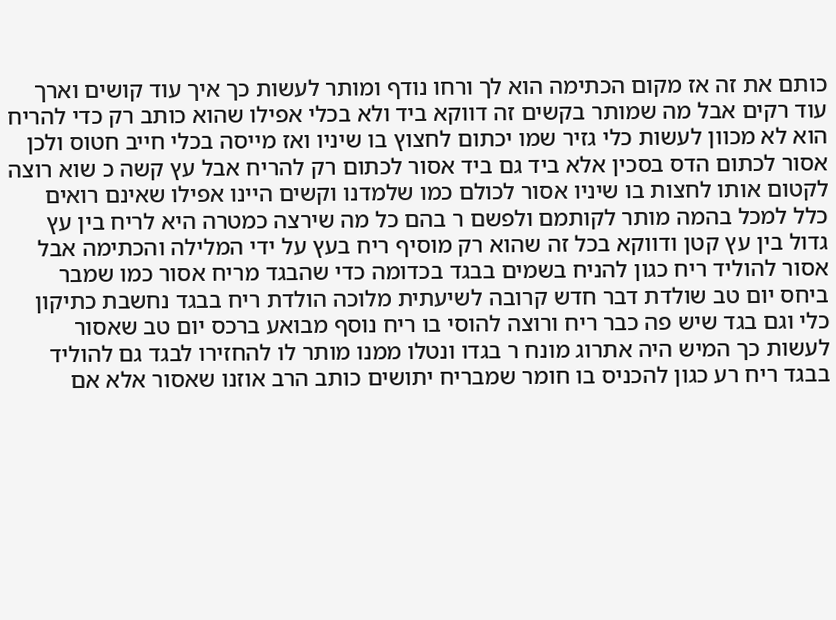כותם את זה אז מקום הכתימה הוא לך ורחו נודף ומותר לעשות כך איך עוד קושים וארך עוד רקים אבל מה שמותר בקשים זה דווקא ביד ולא בכלי אפילו שהוא כותב רק כדי להריח הוא לא מכוון לעשות כלי גזיר שמו יכתום לחצוץ בו שיניו ואז מייסה בכלי חייב חטוס ולכן אסור לכתום הדס בסכין אלא ביד גם ביד אסור לכתום רק להריח אבל עץ קשה כ שוא רוצה לקטום אותו לחצות בו שיניו אסור לכולם כמו שלמדנו וקשים היינו אפילו שאינם רואים כלל למכל בהמה מותר לקותמם ולפשם ר בהם כל מה שירצה כמטרה היא לריח בין עץ גדול בין עץ קטן ודווקא בכל זה שהוא רק מוסיף ריח בעץ על ידי המלילה והכתימה אבל אסור להוליד ריח כגון להניח בשמים בבגד בכדומה כדי שהבגד מריח אסור כמו שמבר ביחס יום טב שולדת דבר חדש קרובה לשיעתית מלוכה הולדת ריח בבגד נחשבת כתיקון כלי וגם בגד שיש פה כבר ריח ורוצה להוסי בו ריח נוסף מבואע ברכס יום טב שאסור לעשות כך המיש היה אתרוג מונח ר בגדו ונטלו ממנו מותר לו להחזירו לבגד גם להוליד בבגד ריח רע כגון להכניס בו חומר שמבריח יתושים כותב הרב אוזנו שאסור אלא אם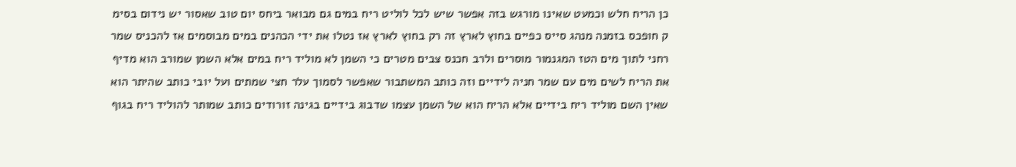כן הריח חלש וכמעט שאינו מורגש בזה אפשר שיש לכל לוליט ריח במים גם מבואר ביחס יום טוב שאסור יש נידום בסימ ק חופכס בזמנה מנהג סייס כפיים בחוץ לארץ זה רק בחוץ לארץ אז נטלו את ידי הכהנים במים מבוסמים אז להכניס שמר רחני לתוך מים הטז המגנמור מוסרים ולרב חכנס צבים מטרים כי השמן לא מוליד ריח במים אלא השמן שמורב הוא מדיף את הריח לשים מים עם שמר חניה לידיים וזה כותב המשתבור שאפשר לסמוך עלר חצי שמתים ועל יובי כותב שהיתר הוא שאין השם מוליד ריח בידיים אלא הריח הוא של השמן עצמו שדבוג בידיים בגינה זורודים כותב שמותר להוליד ריח בגוף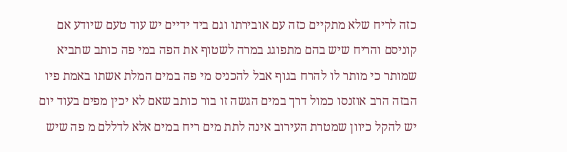כזה לריח שלא מתקיים כזה עם אובירתו וגם ביד ידיים יש עוד טעם שיודע אם קוניסם והריח שיש בהם מתפוגג במרה לשטוף את הפה במי פה כותב שתביא שמותר כי מותר לו להרח בגוף אבל להכניס מי פה במים המלת אשתו באמת פיו הבזה הרב אוזנסו כמול דרך במים הגשה זו בור כותב שאם לא יכין מפים בעוד יום יש להקל כיוון שמטרת העירוב אינה לתת מים ריח במים אלא לדללם מ פה שיש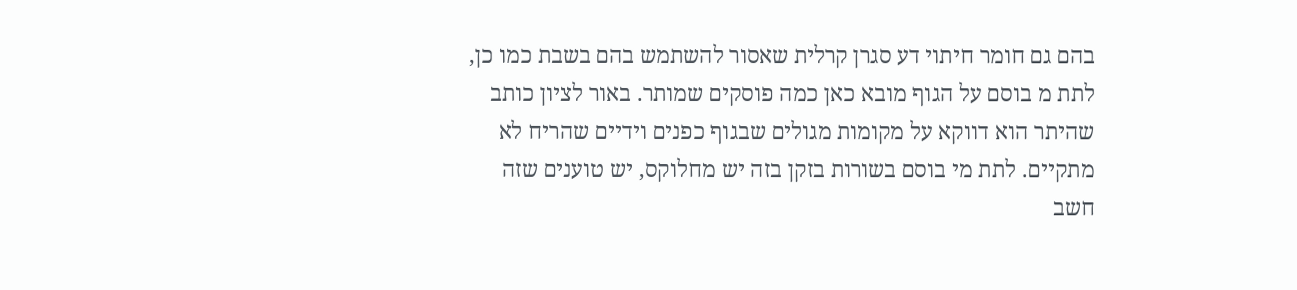בהם גם חומר חיתוי דע סגרן קרלית שאסור להשתמש בהם בשבת כמו כן, לתת מ בוסם על הגוף מובא כאן כמה פוסקים שמותר. באור לציון כותב שהיתר הוא דווקא על מקומות מגולים שבגוף כפנים וידיים שהריח לא מתקיים. לתת מי בוסם בשורות בזקן בזה יש מחלוקס, יש טוענים שזה חשב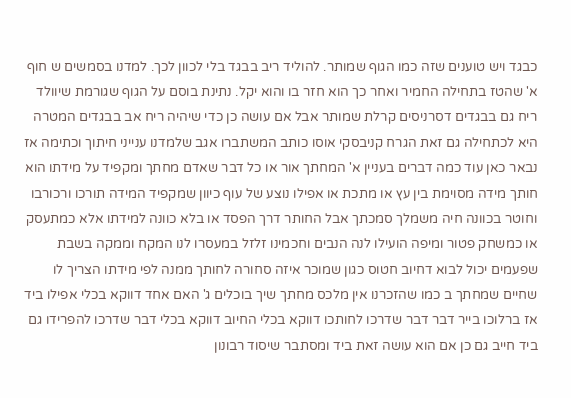כבגד ויש טוענים שזה כמו הגוף שמותר. להוליד ריב בבגד בלי לכוון לכך. למדנו בסמשים ש חוף א' שהטז בתחילה החמיר ואחר כך הוא חזר בו והוא יקל. נתינת בוסם על הגוף שגורמת שיוולד ריח גם בבגדים דסרניסים קרלת שמותר אבל אם עושה כן כדי שיהיה ריח אב בבגדים המטרה היא לכתחילה גם זאת הגרח קניבסקי אוסו כותב המשתברו אגב שלמדנו ענייני חיתוך וכתימה אז נבאר כאן עוד כמה דברים בעניין א' המחתך אור או כל דבר שאדם מחתך ומקפיד על מידתו הוא חותך מידה מסוימת בין עץ או מתכת או אפילו נוצע של עוף כיוון שמקפיד המידה תורכו ורכורבו וחוטר בכוונה חיה משמלך סמכתך אבל החותר דרך הפסד או בלא כוונה למידתו אלא כמתעסק או כמשחק פטור ומיפה הועילו לנה הנבים וחכמינו זלזל במעסרו לנו המקח וממקה בשבת שפעמים יכול לבוא דחיוב חטוס כגון שמוכר איזה סחורה לחותך ממנה לפי מידתו הצריך לו שחיים שמחתך ב כמו שהזכרנו אין מלכס מחתך שיך בוכלים ג' האם אחד דווקא בכלי אפילו ביד אז ברלוכו בייר דבר דבר שדרכו לחותכו דווקא בכלי החיוב דווקא בכלי דבר שדרכו להפרידו גם ביד חייב גם כן אם הוא עושה זאת ביד ומסתבר שיסוד רבונון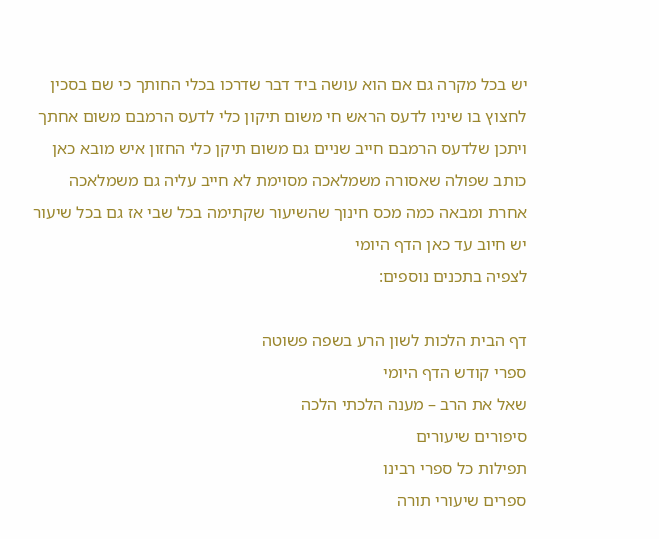יש בכל מקרה גם אם הוא עושה ביד דבר שדרכו בכלי החותך כי שם בסכין לחצוץ בו שיניו לדעס הראש חי משום תיקון כלי לדעס הרמבם משום אחתך ויתכן שלדעס הרמבם חייב שניים גם משום תיקן כלי החזון איש מובא כאן כותב שפולה שאסורה משמלאכה מסוימת לא חייב עליה גם משמלאכה אחרת ומבאה כמה מכס חינוך שהשיעור שקתימה בכל שבי אז גם בכל שיעור יש חיוב עד כאן הדף היומי
לצפיה בתכנים נוספים:

דף הבית הלכות לשון הרע בשפה פשוטה
ספרי קודש הדף היומי
שאל את הרב – מענה הלכתי הלכה
סיפורים שיעורים
תפילות כל ספרי רבינו
ספרים שיעורי תורה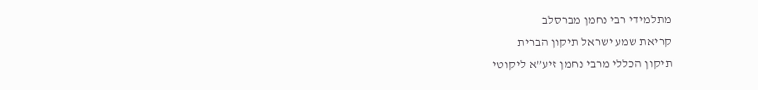מתלמידי רבי נחמן מברסלב
קריאת שמע ישראל תיקון הברית
תיקון הכללי מרבי נחמן זיע”א ליקוטי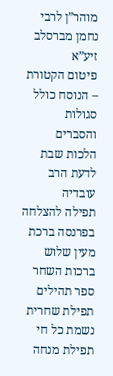מוהר”ן לרבי נחמן מברסלב זיע”א
פיטום הקטורת – הנוסח כולל סגולות והסברים הלכות שבת לדעת הרב עובדיה
תפילה להצלחה בפרנסה ברכת מעין שלוש
ברכות השחר ספר תהילים
תפילת שחרית נשמת כל חי
תפילת מנחה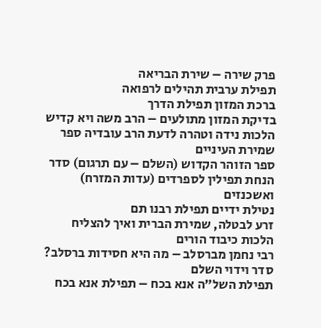פרק שירה – שירת הבריאה
תפילת ערבית תהילים לרפואה
ברכת המזון תפילת הדרך
בדיקת המזון מתולעים – הרב משה ויא קדיש
הלכות נידה וטהרה לדעת הרב עובדיה ספר שמירת העיניים
ספר הזוהר הקדוש (השלם – עם תרגום) סדר הנחת תפילין לספרדים (עדות המזרח) ואשכנזים
נטילת ידיים תפילת רבנו תם
זרע לבטלה, שמירת הברית ואיך להצליח הלכות כיבוד הורים
רבי נחמן מברסלב – מה היא חסידות ברסלב? סדר וידוי השלם
תפילת השל”ה אנא בכח – תפילת אנא בכח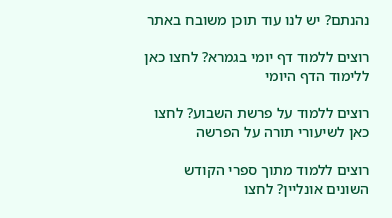נהנתם? יש לנו עוד תוכן משובח באתר

רוצים ללמוד דף יומי בגמרא? לחצו כאן ללימוד הדף היומי

רוצים ללמוד על פרשת השבוע? לחצו כאן לשיעורי תורה על הפרשה

רוצים ללמוד מתוך ספרי הקודש השונים אונליין? לחצו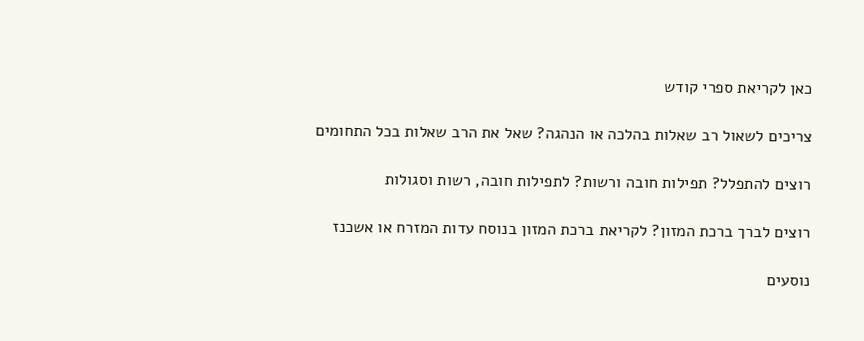כאן לקריאת ספרי קודש

צריכים לשאול רב שאלות בהלכה או הנהגה? שאל את הרב שאלות בכל התחומים

רוצים להתפלל? תפילות חובה ורשות? לתפילות חובה, רשות וסגולות

רוצים לברך ברכת המזון? לקריאת ברכת המזון בנוסח עדות המזרח או אשכנז

נוסעים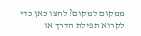ממקום למקום? לחצו כאן כדי לקרוא תפילת הדרך או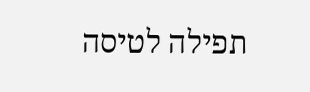תפילה לטיסה